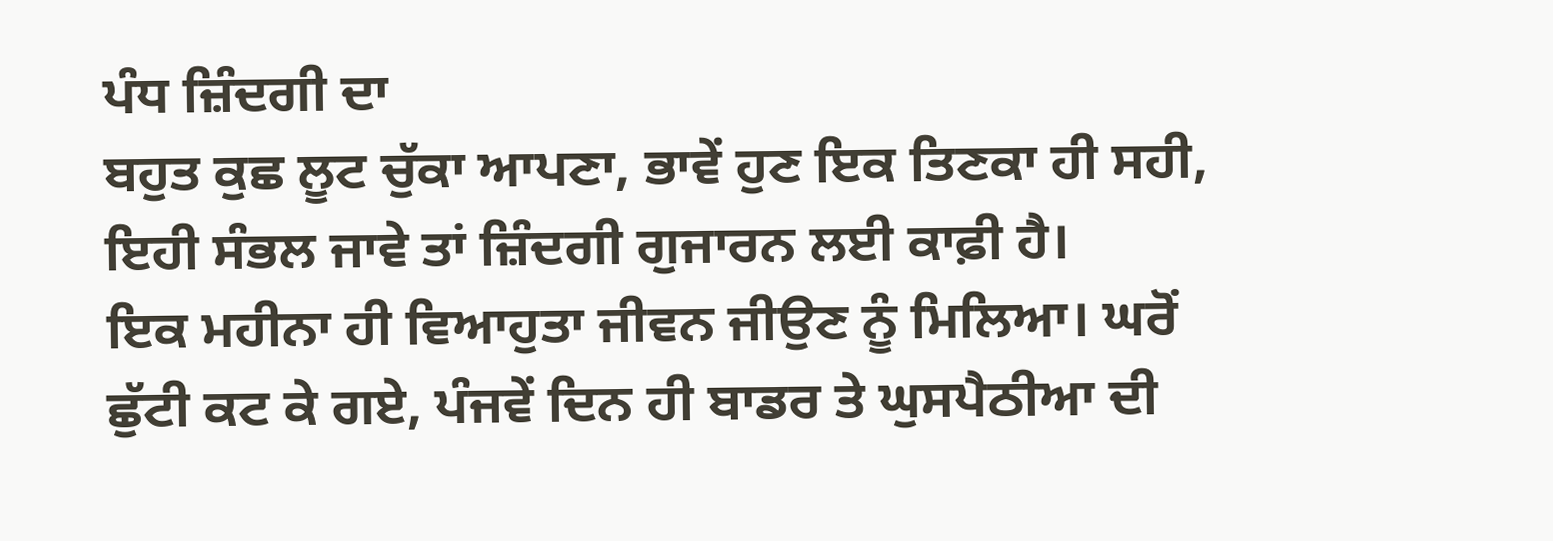ਪੰਧ ਜ਼ਿੰਦਗੀ ਦਾ
ਬਹੁਤ ਕੁਛ ਲੂਟ ਚੁੱਕਾ ਆਪਣਾ, ਭਾਵੇਂ ਹੁਣ ਇਕ ਤਿਣਕਾ ਹੀ ਸਹੀ, ਇਹੀ ਸੰਭਲ ਜਾਵੇ ਤਾਂ ਜ਼ਿੰਦਗੀ ਗੁਜਾਰਨ ਲਈ ਕਾਫ਼ੀ ਹੈ।
ਇਕ ਮਹੀਨਾ ਹੀ ਵਿਆਹੁਤਾ ਜੀਵਨ ਜੀਉਣ ਨੂੰ ਮਿਲਿਆ। ਘਰੋਂ ਛੁੱਟੀ ਕਟ ਕੇ ਗਏ, ਪੰਜਵੇਂ ਦਿਨ ਹੀ ਬਾਡਰ ਤੇ ਘੁਸਪੈਠੀਆ ਦੀ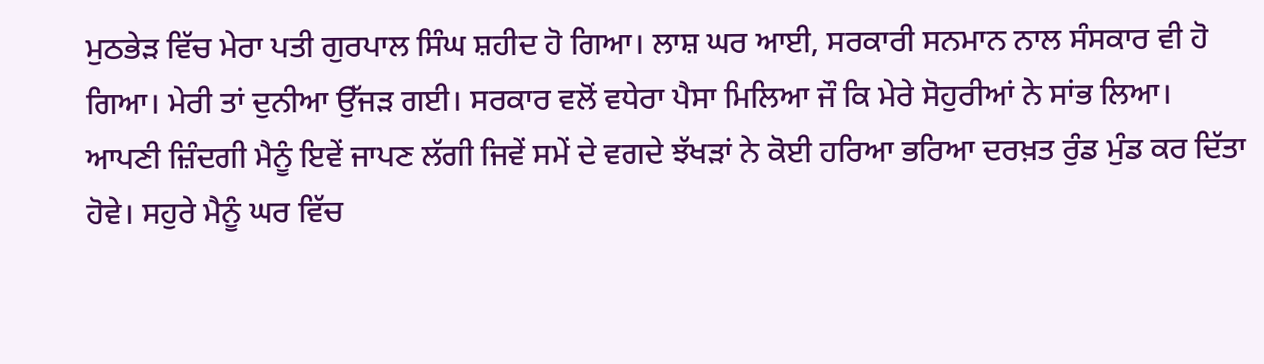ਮੁਠਭੇੜ ਵਿੱਚ ਮੇਰਾ ਪਤੀ ਗੁਰਪਾਲ ਸਿੰਘ ਸ਼ਹੀਦ ਹੋ ਗਿਆ। ਲਾਸ਼ ਘਰ ਆਈ, ਸਰਕਾਰੀ ਸਨਮਾਨ ਨਾਲ ਸੰਸਕਾਰ ਵੀ ਹੋ ਗਿਆ। ਮੇਰੀ ਤਾਂ ਦੁਨੀਆ ਉੱਜੜ ਗਈ। ਸਰਕਾਰ ਵਲੋਂ ਵਧੇਰਾ ਪੈਸਾ ਮਿਲਿਆ ਜੌ ਕਿ ਮੇਰੇ ਸੋਹੁਰੀਆਂ ਨੇ ਸਾਂਭ ਲਿਆ।
ਆਪਣੀ ਜ਼ਿੰਦਗੀ ਮੈਨੂੰ ਇਵੇਂ ਜਾਪਣ ਲੱਗੀ ਜਿਵੇਂ ਸਮੇਂ ਦੇ ਵਗਦੇ ਝੱਖੜਾਂ ਨੇ ਕੋਈ ਹਰਿਆ ਭਰਿਆ ਦਰਖ਼ਤ ਰੁੰਡ ਮੁੰਡ ਕਰ ਦਿੱਤਾ ਹੋਵੇ। ਸਹੁਰੇ ਮੈਨੂੰ ਘਰ ਵਿੱਚ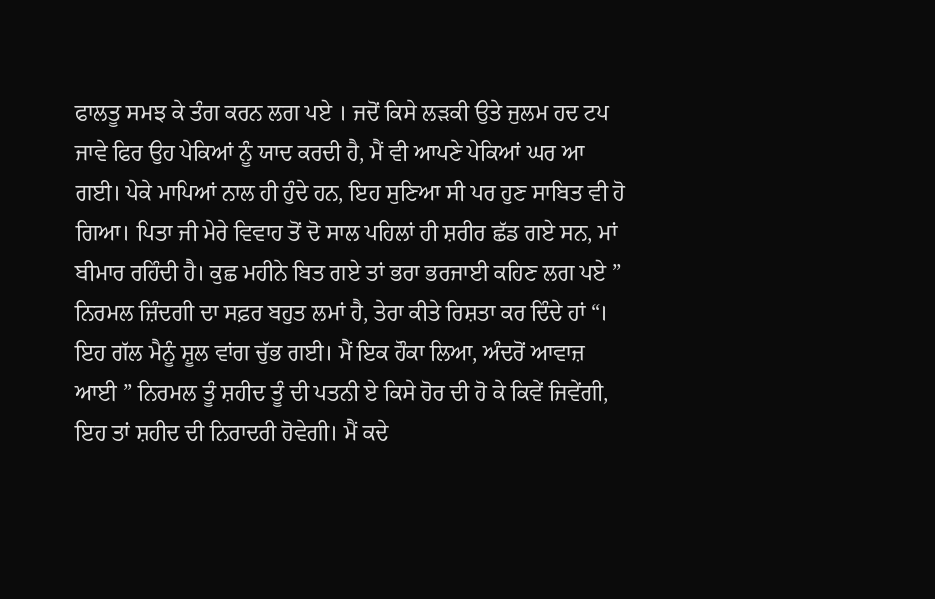ਫਾਲਤੂ ਸਮਝ ਕੇ ਤੰਗ ਕਰਨ ਲਗ ਪਏ । ਜਦੋਂ ਕਿਸੇ ਲੜਕੀ ਉਤੇ ਜੁਲਮ ਹਦ ਟਪ ਜਾਵੇ ਫਿਰ ਉਹ ਪੇਕਿਆਂ ਨੂੰ ਯਾਦ ਕਰਦੀ ਹੈ, ਮੈਂ ਵੀ ਆਪਣੇ ਪੇਕਿਆਂ ਘਰ ਆ ਗਈ। ਪੇਕੇ ਮਾਪਿਆਂ ਨਾਲ ਹੀ ਹੁੰਦੇ ਹਨ, ਇਹ ਸੁਣਿਆ ਸੀ ਪਰ ਹੁਣ ਸਾਬਿਤ ਵੀ ਹੋ ਗਿਆ। ਪਿਤਾ ਜੀ ਮੇਰੇ ਵਿਵਾਹ ਤੋਂ ਦੋ ਸਾਲ ਪਹਿਲਾਂ ਹੀ ਸ਼ਰੀਰ ਛੱਡ ਗਏ ਸਨ, ਮਾਂ ਬੀਮਾਰ ਰਹਿੰਦੀ ਹੈ। ਕੁਛ ਮਹੀਨੇ ਬਿਤ ਗਏ ਤਾਂ ਭਰਾ ਭਰਜਾਈ ਕਹਿਣ ਲਗ ਪਏ ” ਨਿਰਮਲ ਜ਼ਿੰਦਗੀ ਦਾ ਸਫ਼ਰ ਬਹੁਤ ਲਮਾਂ ਹੈ, ਤੇਰਾ ਕੀਤੇ ਰਿਸ਼ਤਾ ਕਰ ਦਿੰਦੇ ਹਾਂ “। ਇਹ ਗੱਲ ਮੈਨੂੰ ਸ਼ੂਲ ਵਾਂਗ ਚੁੱਭ ਗਈ। ਮੈਂ ਇਕ ਹੌਕਾ ਲਿਆ, ਅੰਦਰੋਂ ਆਵਾਜ਼ ਆਈ ” ਨਿਰਮਲ ਤੂੰ ਸ਼ਹੀਦ ਤੂੰ ਦੀ ਪਤਨੀ ਏ ਕਿਸੇ ਹੋਰ ਦੀ ਹੋ ਕੇ ਕਿਵੇਂ ਜਿਵੇਂਗੀ, ਇਹ ਤਾਂ ਸ਼ਹੀਦ ਦੀ ਨਿਰਾਦਰੀ ਹੋਵੇਗੀ। ਮੈਂ ਕਦੇ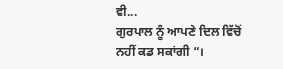ਵੀ...
ਗੁਰਪਾਲ ਨੂੰ ਆਪਣੇ ਦਿਲ ਵਿੱਚੋਂ ਨਹੀਂ ਕਡ ਸਕਾਂਗੀ “।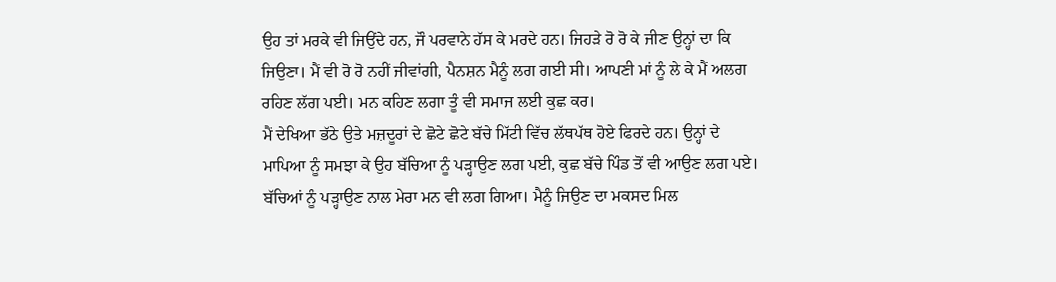ਉਹ ਤਾਂ ਮਰਕੇ ਵੀ ਜਿਉਂਦੇ ਹਨ, ਜੌ ਪਰਵਾਨੇ ਹੱਸ ਕੇ ਮਰਦੇ ਹਨ। ਜਿਹੜੇ ਰੋ ਰੋ ਕੇ ਜੀਣ ਉਨ੍ਹਾਂ ਦਾ ਕਿ ਜਿਉਣਾ। ਮੈਂ ਵੀ ਰੋ ਰੋ ਨਹੀਂ ਜੀਵਾਂਗੀ, ਪੈਨਸ਼ਨ ਮੈਨੂੰ ਲਗ ਗਈ ਸੀ। ਆਪਣੀ ਮਾਂ ਨੂੰ ਲੇ ਕੇ ਮੈਂ ਅਲਗ ਰਹਿਣ ਲੱਗ ਪਈ। ਮਨ ਕਹਿਣ ਲਗਾ ਤੂੰ ਵੀ ਸਮਾਜ ਲਈ ਕੁਛ ਕਰ।
ਮੈਂ ਦੇਖਿਆ ਭੱਠੇ ਉਤੇ ਮਜ਼ਦੂਰਾਂ ਦੇ ਛੋਟੇ ਛੋਟੇ ਬੱਚੇ ਮਿੱਟੀ ਵਿੱਚ ਲੱਥਪੱਥ ਹੋਏ ਫਿਰਦੇ ਹਨ। ਉਨ੍ਹਾਂ ਦੇ ਮਾਪਿਆ ਨੂੰ ਸਮਝਾ ਕੇ ਉਹ ਬੱਚਿਆ ਨੂੰ ਪੜ੍ਹਾਉਣ ਲਗ ਪਈ, ਕੁਛ ਬੱਚੇ ਪਿੰਡ ਤੋਂ ਵੀ ਆਉਣ ਲਗ ਪਏ। ਬੱਚਿਆਂ ਨੂੰ ਪੜ੍ਹਾਉਣ ਨਾਲ ਮੇਰਾ ਮਨ ਵੀ ਲਗ ਗਿਆ। ਮੈਨੂੰ ਜਿਉਣ ਦਾ ਮਕਸਦ ਮਿਲ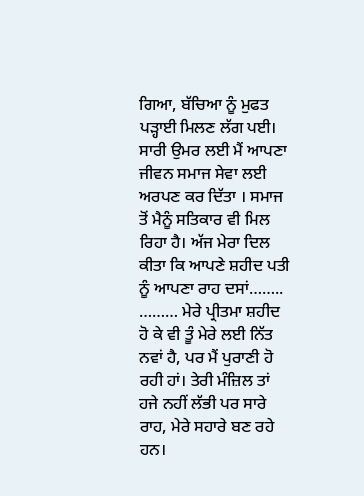ਗਿਆ, ਬੱਚਿਆ ਨੂੰ ਮੁਫਤ ਪੜ੍ਹਾਈ ਮਿਲਣ ਲੱਗ ਪਈ। ਸਾਰੀ ਉਮਰ ਲਈ ਮੈਂ ਆਪਣਾ ਜੀਵਨ ਸਮਾਜ ਸੇਵਾ ਲਈ ਅਰਪਣ ਕਰ ਦਿੱਤਾ । ਸਮਾਜ ਤੋਂ ਮੈਨੂੰ ਸਤਿਕਾਰ ਵੀ ਮਿਲ ਰਿਹਾ ਹੈ। ਅੱਜ ਮੇਰਾ ਦਿਲ ਕੀਤਾ ਕਿ ਆਪਣੇ ਸ਼ਹੀਦ ਪਤੀ ਨੂੰ ਆਪਣਾ ਰਾਹ ਦਸਾਂ……..
……… ਮੇਰੇ ਪ੍ਰੀਤਮਾ ਸ਼ਹੀਦ ਹੋ ਕੇ ਵੀ ਤੂੰ ਮੇਰੇ ਲਈ ਨਿੱਤ ਨਵਾਂ ਹੈ, ਪਰ ਮੈਂ ਪੁਰਾਣੀ ਹੋ ਰਹੀ ਹਾਂ। ਤੇਰੀ ਮੰਜ਼ਿਲ ਤਾਂ ਹਜੇ ਨਹੀਂ ਲੱਭੀ ਪਰ ਸਾਰੇ ਰਾਹ, ਮੇਰੇ ਸਹਾਰੇ ਬਣ ਰਹੇ ਹਨ।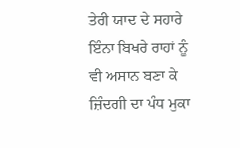ਤੇਰੀ ਯਾਦ ਦੇ ਸਹਾਰੇ ਇੰਨਾ ਬਿਖਰੇ ਰਾਹਾਂ ਨੂੰ ਵੀ ਅਸਾਨ ਬਣਾ ਕੇ ਜ਼ਿੰਦਗੀ ਦਾ ਪੰਧ ਮੁਕਾ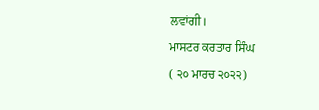ਲਵਾਂਗੀ।
ਮਾਸਟਰ ਕਰਤਾਰ ਸਿੰਘ
( ੨੦ ਮਾਰਚ ੨੦੨੨)